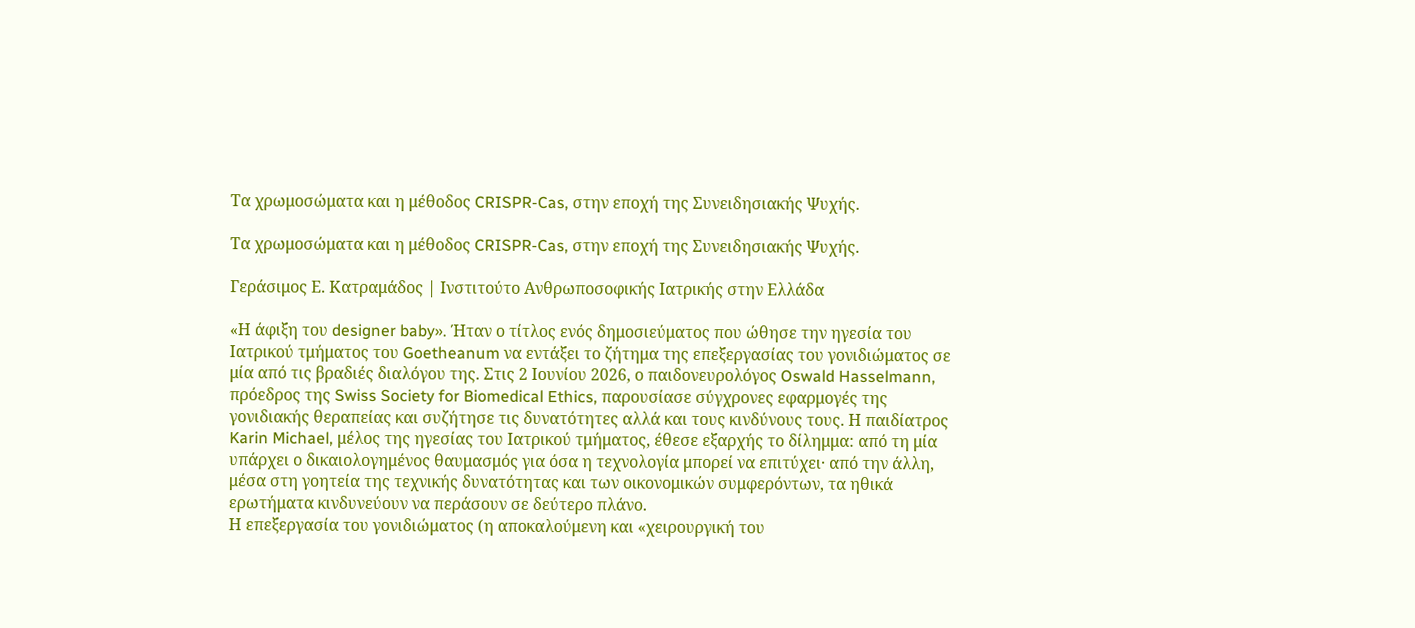Τα χρωμοσώματα και η μέθοδος CRISPR-Cas, στην εποχή της Συνειδησιακής Ψυχής.

Τα χρωμοσώματα και η μέθοδος CRISPR-Cas, στην εποχή της Συνειδησιακής Ψυχής.

Γεράσιμος Ε. Κατραμάδος | Ινστιτούτο Ανθρωποσοφικής Ιατρικής στην Ελλάδα

«Η άφιξη του designer baby». Ήταν ο τίτλος ενός δημοσιεύματος που ώθησε την ηγεσία του Ιατρικού τμήματος του Goetheanum να εντάξει το ζήτημα της επεξεργασίας του γονιδιώματος σε μία από τις βραδιές διαλόγου της. Στις 2 Ιουνίου 2026, ο παιδονευρολόγος Oswald Hasselmann, πρόεδρος της Swiss Society for Biomedical Ethics, παρουσίασε σύγχρονες εφαρμογές της γονιδιακής θεραπείας και συζήτησε τις δυνατότητες αλλά και τους κινδύνους τους. Η παιδίατρος Karin Michael, μέλος της ηγεσίας του Ιατρικού τμήματος, έθεσε εξαρχής το δίλημμα: από τη μία υπάρχει ο δικαιολογημένος θαυμασμός για όσα η τεχνολογία μπορεί να επιτύχει· από την άλλη, μέσα στη γοητεία της τεχνικής δυνατότητας και των οικονομικών συμφερόντων, τα ηθικά ερωτήματα κινδυνεύουν να περάσουν σε δεύτερο πλάνο.
Η επεξεργασία του γονιδιώματος (η αποκαλούμενη και «χειρουργική του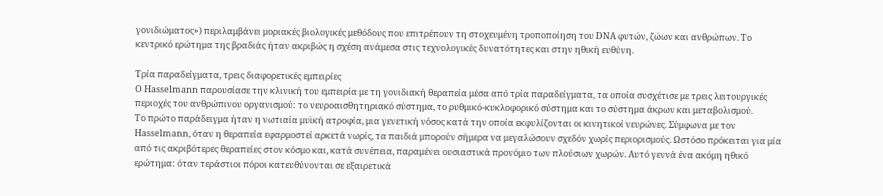γονιδιώματος») περιλαμβάνει μοριακές βιολογικές μεθόδους που επιτρέπουν τη στοχευμένη τροποποίηση του DNA φυτών, ζώων και ανθρώπων. Το κεντρικό ερώτημα της βραδιάς ήταν ακριβώς η σχέση ανάμεσα στις τεχνολογικές δυνατότητες και στην ηθική ευθύνη.

Τρία παραδείγματα, τρεις διαφορετικές εμπειρίες
Ο Hasselmann παρουσίασε την κλινική του εμπειρία με τη γονιδιακή θεραπεία μέσα από τρία παραδείγματα, τα οποία συσχέτισε με τρεις λειτουργικές περιοχές του ανθρώπινου οργανισμού: το νευροαισθητηριακό σύστημα, το ρυθμικό-κυκλοφορικό σύστημα και το σύστημα άκρων και μεταβολισμού.
Το πρώτο παράδειγμα ήταν η νωτιαία μυϊκή ατροφία, μια γενετική νόσος κατά την οποία εκφυλίζονται οι κινητικοί νευρώνες. Σύμφωνα με τον Hasselmann, όταν η θεραπεία εφαρμοστεί αρκετά νωρίς, τα παιδιά μπορούν σήμερα να μεγαλώσουν σχεδόν χωρίς περιορισμούς. Ωστόσο πρόκειται για μία από τις ακριβότερες θεραπείες στον κόσμο και, κατά συνέπεια, παραμένει ουσιαστικά προνόμιο των πλούσιων χωρών. Αυτό γεννά ένα ακόμη ηθικό ερώτημα: όταν τεράστιοι πόροι κατευθύνονται σε εξαιρετικά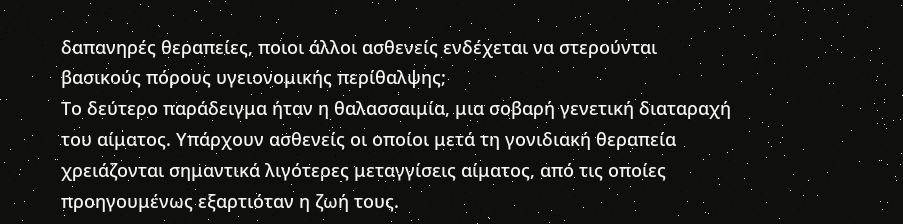δαπανηρές θεραπείες, ποιοι άλλοι ασθενείς ενδέχεται να στερούνται βασικούς πόρους υγειονομικής περίθαλψης;
Το δεύτερο παράδειγμα ήταν η θαλασσαιμία, μια σοβαρή γενετική διαταραχή του αίματος. Υπάρχουν ασθενείς οι οποίοι μετά τη γονιδιακή θεραπεία χρειάζονται σημαντικά λιγότερες μεταγγίσεις αίματος, από τις οποίες προηγουμένως εξαρτιόταν η ζωή τους.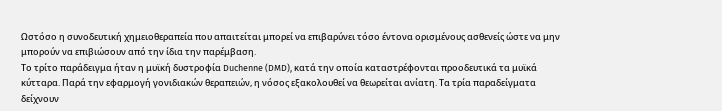Ωστόσο η συνοδευτική χημειοθεραπεία που απαιτείται μπορεί να επιβαρύνει τόσο έντονα ορισμένους ασθενείς ώστε να μην μπορούν να επιβιώσουν από την ίδια την παρέμβαση.
Το τρίτο παράδειγμα ήταν η μυϊκή δυστροφία Duchenne (DMD), κατά την οποία καταστρέφονται προοδευτικά τα μυϊκά κύτταρα. Παρά την εφαρμογή γονιδιακών θεραπειών, η νόσος εξακολουθεί να θεωρείται ανίατη. Τα τρία παραδείγματα δείχνουν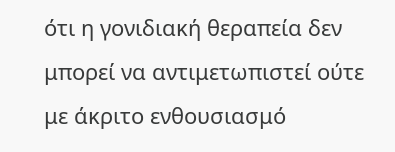ότι η γονιδιακή θεραπεία δεν μπορεί να αντιμετωπιστεί ούτε με άκριτο ενθουσιασμό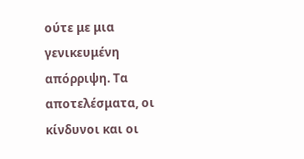ούτε με μια γενικευμένη απόρριψη. Τα αποτελέσματα, οι κίνδυνοι και οι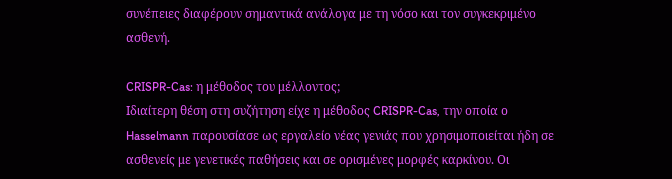συνέπειες διαφέρουν σημαντικά ανάλογα με τη νόσο και τον συγκεκριμένο ασθενή.

CRISPR-Cas: η μέθοδος του μέλλοντος;
Ιδιαίτερη θέση στη συζήτηση είχε η μέθοδος CRISPR-Cas, την οποία ο Hasselmann παρουσίασε ως εργαλείο νέας γενιάς που χρησιμοποιείται ήδη σε ασθενείς με γενετικές παθήσεις και σε ορισμένες μορφές καρκίνου. Οι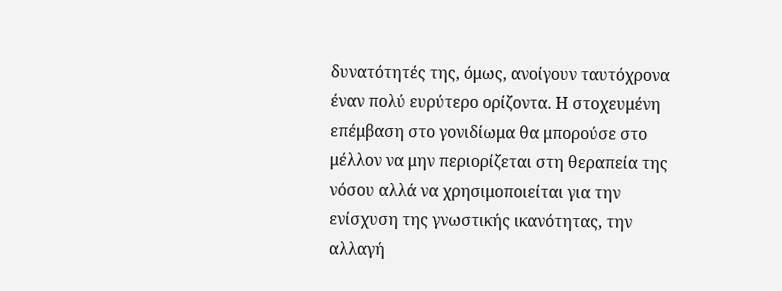δυνατότητές της, όμως, ανοίγουν ταυτόχρονα έναν πολύ ευρύτερο ορίζοντα. Η στοχευμένη επέμβαση στο γονιδίωμα θα μπορούσε στο μέλλον να μην περιορίζεται στη θεραπεία της νόσου αλλά να χρησιμοποιείται για την ενίσχυση της γνωστικής ικανότητας, την αλλαγή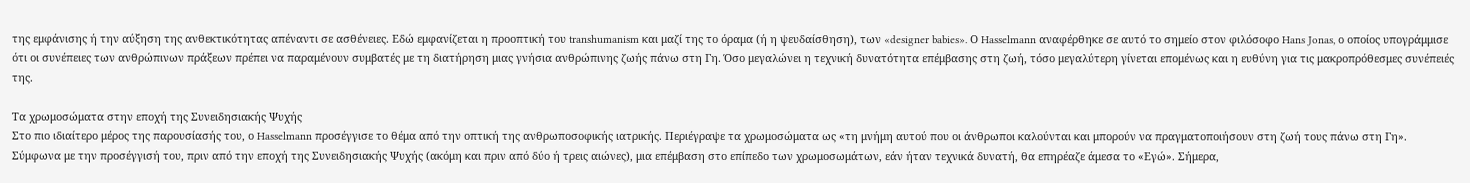της εμφάνισης ή την αύξηση της ανθεκτικότητας απέναντι σε ασθένειες. Εδώ εμφανίζεται η προοπτική του transhumanism και μαζί της το όραμα (ή η ψευδαίσθηση), των «designer babies». Ο Hasselmann αναφέρθηκε σε αυτό το σημείο στον φιλόσοφο Hans Jonas, ο οποίος υπογράμμισε ότι οι συνέπειες των ανθρώπινων πράξεων πρέπει να παραμένουν συμβατές με τη διατήρηση μιας γνήσια ανθρώπινης ζωής πάνω στη Γη. Όσο μεγαλώνει η τεχνική δυνατότητα επέμβασης στη ζωή, τόσο μεγαλύτερη γίνεται επομένως και η ευθύνη για τις μακροπρόθεσμες συνέπειές της.

Τα χρωμοσώματα στην εποχή της Συνειδησιακής Ψυχής
Στο πιο ιδιαίτερο μέρος της παρουσίασής του, ο Hasselmann προσέγγισε το θέμα από την οπτική της ανθρωποσοφικής ιατρικής. Περιέγραψε τα χρωμοσώματα ως «τη μνήμη αυτού που οι άνθρωποι καλούνται και μπορούν να πραγματοποιήσουν στη ζωή τους πάνω στη Γη». Σύμφωνα με την προσέγγισή του, πριν από την εποχή της Συνειδησιακής Ψυχής (ακόμη και πριν από δύο ή τρεις αιώνες), μια επέμβαση στο επίπεδο των χρωμοσωμάτων, εάν ήταν τεχνικά δυνατή, θα επηρέαζε άμεσα το «Εγώ». Σήμερα,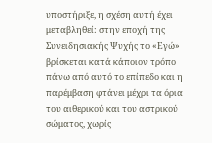υποστήριξε, η σχέση αυτή έχει μεταβληθεί: στην εποχή της Συνειδησιακής Ψυχής το «Εγώ» βρίσκεται κατά κάποιον τρόπο πάνω από αυτό το επίπεδο και η παρέμβαση φτάνει μέχρι τα όρια του αιθερικού και του αστρικού σώματος, χωρίς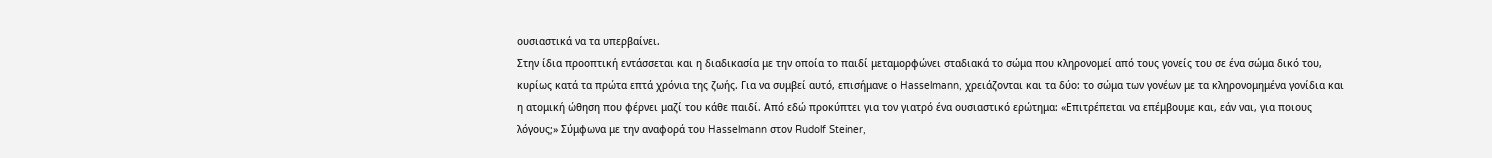ουσιαστικά να τα υπερβαίνει.
Στην ίδια προοπτική εντάσσεται και η διαδικασία με την οποία το παιδί μεταμορφώνει σταδιακά το σώμα που κληρονομεί από τους γονείς του σε ένα σώμα δικό του, κυρίως κατά τα πρώτα επτά χρόνια της ζωής. Για να συμβεί αυτό, επισήμανε ο Hasselmann, χρειάζονται και τα δύο: το σώμα των γονέων με τα κληρονομημένα γονίδια και η ατομική ώθηση που φέρνει μαζί του κάθε παιδί. Από εδώ προκύπτει για τον γιατρό ένα ουσιαστικό ερώτημα: «Επιτρέπεται να επέμβουμε και, εάν ναι, για ποιους λόγους;» Σύμφωνα με την αναφορά του Hasselmann στον Rudolf Steiner,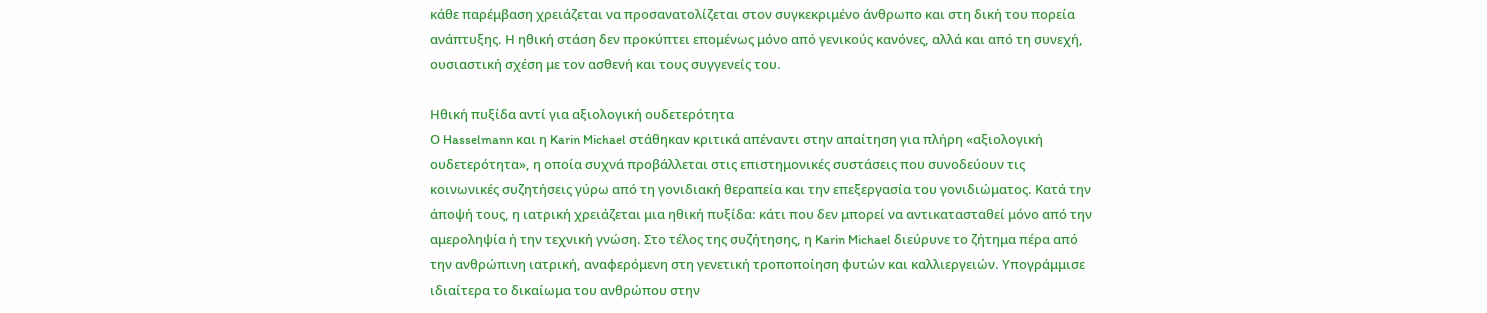κάθε παρέμβαση χρειάζεται να προσανατολίζεται στον συγκεκριμένο άνθρωπο και στη δική του πορεία ανάπτυξης. Η ηθική στάση δεν προκύπτει επομένως μόνο από γενικούς κανόνες, αλλά και από τη συνεχή, ουσιαστική σχέση με τον ασθενή και τους συγγενείς του.

Ηθική πυξίδα αντί για αξιολογική ουδετερότητα
Ο Hasselmann και η Karin Michael στάθηκαν κριτικά απέναντι στην απαίτηση για πλήρη «αξιολογική ουδετερότητα», η οποία συχνά προβάλλεται στις επιστημονικές συστάσεις που συνοδεύουν τις κοινωνικές συζητήσεις γύρω από τη γονιδιακή θεραπεία και την επεξεργασία του γονιδιώματος. Κατά την άποψή τους, η ιατρική χρειάζεται μια ηθική πυξίδα: κάτι που δεν μπορεί να αντικατασταθεί μόνο από την αμεροληψία ή την τεχνική γνώση. Στο τέλος της συζήτησης, η Karin Michael διεύρυνε το ζήτημα πέρα από την ανθρώπινη ιατρική, αναφερόμενη στη γενετική τροποποίηση φυτών και καλλιεργειών. Υπογράμμισε ιδιαίτερα το δικαίωμα του ανθρώπου στην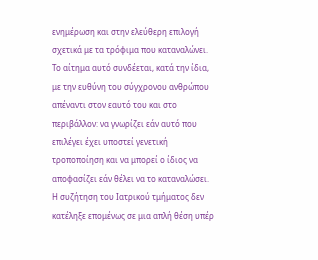ενημέρωση και στην ελεύθερη επιλογή σχετικά με τα τρόφιμα που καταναλώνει. Το αίτημα αυτό συνδέεται, κατά την ίδια, με την ευθύνη του σύγχρονου ανθρώπου απέναντι στον εαυτό του και στο περιβάλλον: να γνωρίζει εάν αυτό που επιλέγει έχει υποστεί γενετική τροποποίηση και να μπορεί ο ίδιος να αποφασίζει εάν θέλει να το καταναλώσει.
Η συζήτηση του Ιατρικού τμήματος δεν κατέληξε επομένως σε μια απλή θέση υπέρ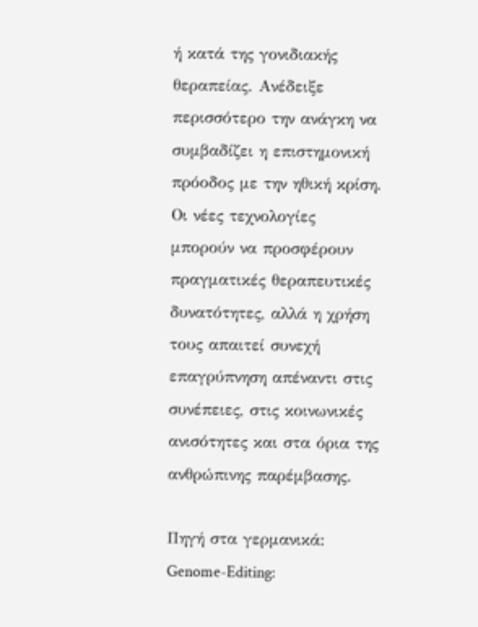ή κατά της γονιδιακής θεραπείας. Ανέδειξε περισσότερο την ανάγκη να συμβαδίζει η επιστημονική πρόοδος με την ηθική κρίση. Οι νέες τεχνολογίες μπορούν να προσφέρουν πραγματικές θεραπευτικές δυνατότητες, αλλά η χρήση τους απαιτεί συνεχή επαγρύπνηση απέναντι στις συνέπειες, στις κοινωνικές ανισότητες και στα όρια της ανθρώπινης παρέμβασης.

Πηγή στα γερμανικά: Genome-Editing: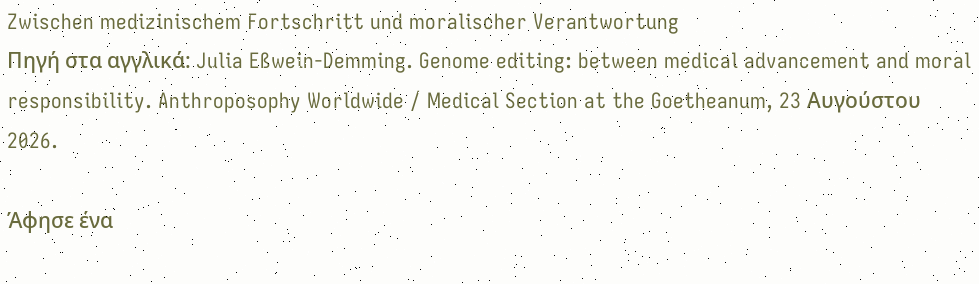Zwischen medizinischem Fortschritt und moralischer Verantwortung
Πηγή στα αγγλικά: Julia Eßwein-Demming. Genome editing: between medical advancement and moral responsibility. Anthroposophy Worldwide / Medical Section at the Goetheanum, 23 Αυγούστου 2026.

Άφησε ένα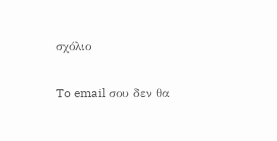σχόλιο

To email σου δεν θα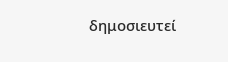δημοσιευτεί